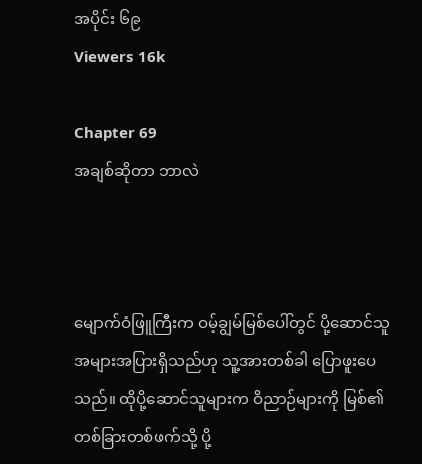အပိုင်း ၆၉
Viewers 16k

Chapter 69
အချစ်ဆိုတာ ဘာလဲ



မျောက်ဝံဖြူကြီးက ဝမ့်ချွမ်မြစ်ပေါ်တွင် ပို့ဆောင်သူအများအပြားရှိသည်ဟု သူ့အားတစ်ခါ ပြောဖူးပေသည်။ ထိုပို့ဆောင်သူများက ဝိညာဉ်များကို မြစ်၏ တစ်ခြားတစ်ဖက်သို့ ပို့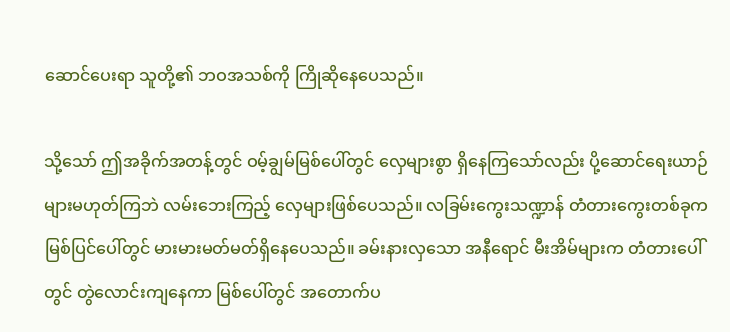ဆောင်ပေးရာ သူတို့၏ ဘဝအသစ်ကို ကြိုဆိုနေပေသည်။

သို့သော် ဤအခိုက်အတန့်တွင် ဝမ့်ချွမ်မြစ်ပေါ်တွင် လှေများစွာ ရှိနေကြသော်လည်း ပို့ဆောင်ရေးယာဉ်များမဟုတ်ကြဘဲ လမ်းဘေးကြည့် လှေများဖြစ်ပေသည်။ လခြမ်းကွေးသဏ္ဍာန် တံတားကွေးတစ်ခုက မြစ်ပြင်ပေါ်တွင် မားမားမတ်မတ်ရှိနေပေသည်။ ခမ်းနားလှသော အနီရောင် မီးအိမ်များက တံတားပေါ်တွင် တွဲလောင်းကျနေကာ မြစ်ပေါ်တွင် အတောက်ပ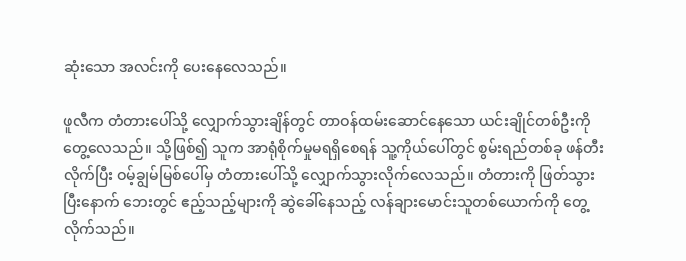ဆုံးသော အလင်းကို ပေးနေလေသည်။

ဖူလီက တံတားပေါ်သို့ လျှောက်သွားချိန်တွင် တာဝန်ထမ်းဆောင်နေသော ယင်းချိုင်တစ်ဦးကို တွေ့လေသည်။ သို့ဖြစ်၍ သူက အာရုံစိုက်မှုမရရှိစေရန် သူ့ကိုယ်ပေါ်တွင် စွမ်းရည်တစ်ခု ဖန်တီးလိုက်ပြီး ဝမ့်ချွမ်မြစ်ပေါ်မှ တံတားပေါ်သို့ လျှောက်သွားလိုက်လေသည်။ တံတားကို ဖြတ်သွားပြီးနောက် ဘေးတွင် ဧည့်သည့်များကို ဆွဲခေါ်နေသည့် လန်ချားမောင်းသူတစ်ယောက်ကို တွေ့လိုက်သည်။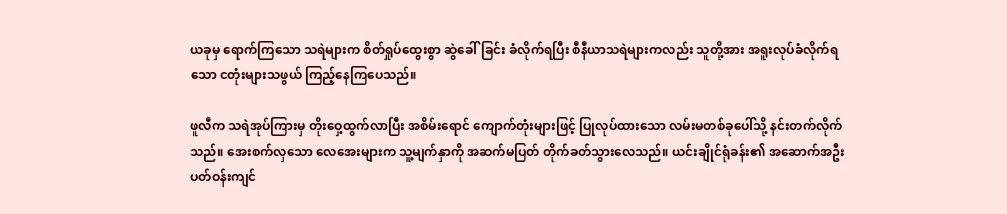ယခုမှ ရောက်ကြသော သရဲများက စိတ်ရှုပ်ထွေးစွာ ဆွဲခေါ်ခြင်း ခံလိုက်ရပြီး စီနီယာသရဲများကလည်း သူတို့အား အရူးလုပ်ခံလိုက်ရသော ငတုံးများသဖွယ် ကြည့်နေကြပေသည်။

ဖူလီက သရဲအုပ်ကြားမှ တိုးဝှေ့ထွက်လာပြီး အစိမ်းရောင် ကျောက်တုံးများဖြင့် ပြုလုပ်ထားသော လမ်းမတစ်ခုပေါ်သို့ နင်းတက်လိုက်သည်။ အေးစက်လှသော လေအေးများက သူ့မျက်နှာကို အဆက်မပြတ် တိုက်ခတ်သွားလေသည်။ ယင်းချိုင်ရုံခန်း၏ အဆောက်အဦးပတ်ဝန်းကျင်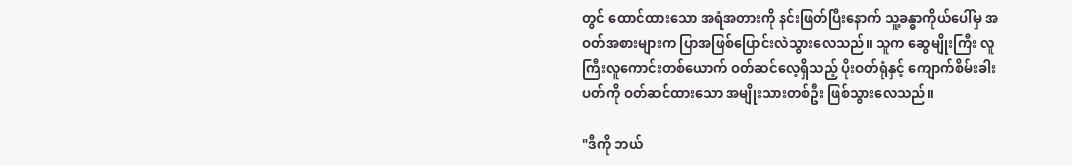တွင် ထောင်ထားသော အရံအတားကို နင်းဖြတ်ပြီးနောက် သူ့ခန္ဓာကိုယ်ပေါ်မှ အဝတ်အစားများက ပြာအဖြစ်ပြောင်းလဲသွားလေသည်။ သူက ဆွေမျိုးကြီး လူကြီးလူကောင်းတစ်ယောက် ဝတ်ဆင်လေ့ရှိသည့် ပိုးဝတ်ရုံနှင့် ကျောက်စိမ်းခါးပတ်ကို ဝတ်ဆင်ထားသော အမျိုးသားတစ်ဦး ဖြစ်သွားလေသည်။

"ဒီကို ဘယ်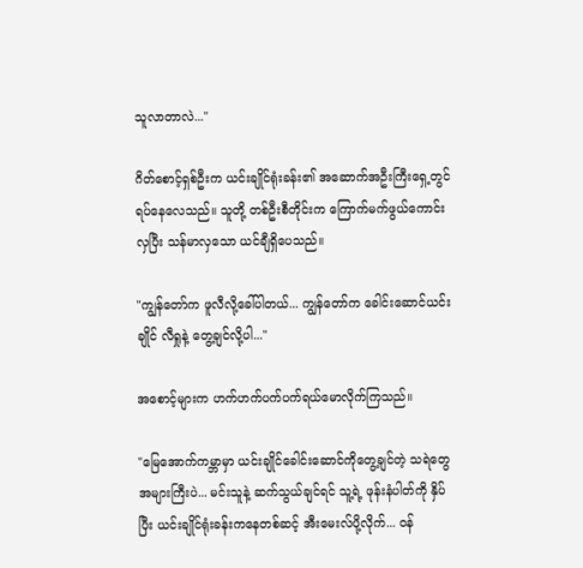သူလာတာလဲ..."

ဂိတ်စောင့်ရှစ်ဦးက ယင်းချိုင်ရုံးခန်း၏ အဆောက်အဦးကြီးရှေ့တွင် ရပ်နေလေသည်။ သူတို့ တစ်ဦးစီတိုင်းက ကြောက်မက်ဖွယ်ကောင်းလှပြီး သန်မာလှသော ယင်ချီရှိပေသည်။

"ကျွန်တော်က ဖူလီလို့ခေါ်ပါတယ်... ကျွန်တော်က ခေါင်းဆောင်ယင်းချိုင် လီရှုနဲ့ တွေ့ချင်လို့ပါ..."

အစောင့်များက ဟက်ဟက်ပက်ပက်ရယ်မောလိုက်ကြသည်။

"မြေအောက်ကမ္ဘာမှာ ယင်းချိုင်ခေါင်းဆောင်ကိုတွေ့ချင်တဲ့ သရဲတွေ အများကြီးပဲ... မင်းသူနဲ့ ဆက်သွယ်ချင်ရင် သူ့ရဲ့ ဖုန်းနံပါတ်ကို နှိပ်ပြီး ယင်းချိုင်ရုံးခန်းကနေတစ်ဆင့် အီးမေးလ်ပို့လိုက်... ဝန်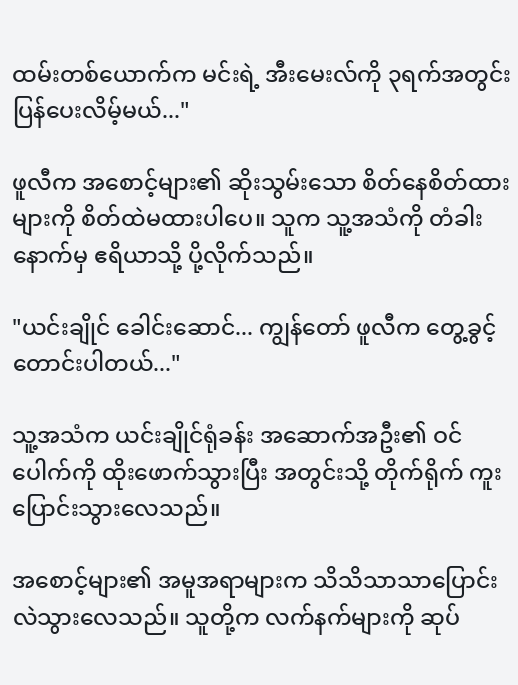ထမ်းတစ်ယောက်က မင်းရဲ့ အီးမေးလ်ကို ၃ရက်အတွင်း ပြန်ပေးလိမ့်မယ်..."

ဖူလီက အစောင့်များ၏ ဆိုးသွမ်းသော စိတ်နေစိတ်ထားများကို စိတ်ထဲမထားပါပေ။ သူက သူ့အသံကို တံခါးနောက်မှ ဧရိယာသို့ ပို့လိုက်သည်။

"ယင်းချိုင် ခေါင်းဆောင်... ကျွန်တော် ဖူလီက တွေ့ခွင့်တောင်းပါတယ်..."

သူ့အသံက ယင်းချိုင်ရုံခန်း အဆောက်အဦး၏ ဝင်ပေါက်ကို ထိုးဖောက်သွားပြီး အတွင်းသို့ တိုက်ရိုက် ကူးပြောင်းသွားလေသည်။

အစောင့်များ၏ အမူအရာများက သိသိသာသာပြောင်းလဲသွားလေသည်။ သူတို့က လက်နက်များကို ဆုပ်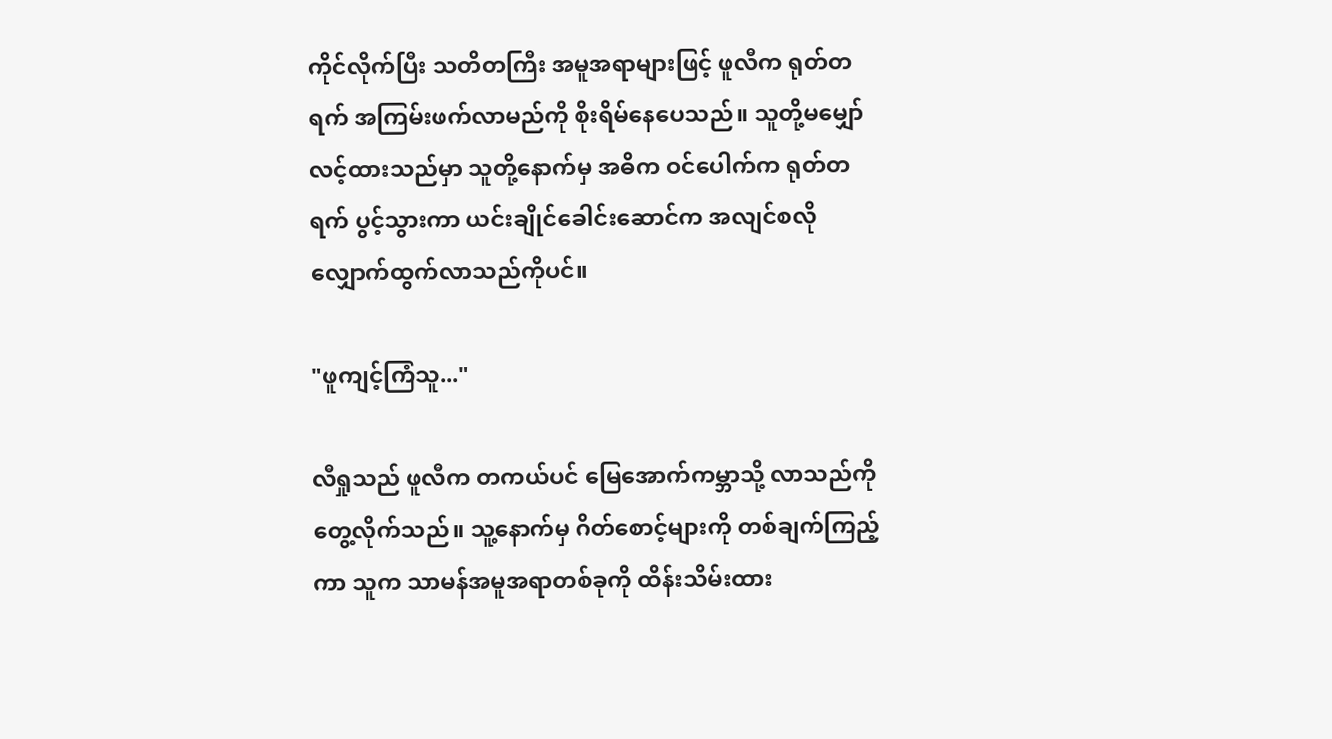ကိုင်လိုက်ပြီး သတိတကြီး အမူအရာများဖြင့် ဖူလီက ရုတ်တရက် အကြမ်းဖက်လာမည်ကို စိုးရိမ်နေပေသည်။ သူတို့မမျှော်လင့်ထားသည်မှာ သူတို့နောက်မှ အဓိက ဝင်ပေါက်က ရုတ်တရက် ပွင့်သွားကာ ယင်းချိုင်ခေါင်းဆောင်က အလျင်စလို လျှောက်ထွက်လာသည်ကိုပင်။

"ဖူကျင့်ကြံသူ..."

လီရှုသည် ဖူလီက တကယ်ပင် မြေအောက်ကမ္ဘာသို့ လာသည်ကို တွေ့လိုက်သည်။ သူ့နောက်မှ ဂိတ်စောင့်များကို တစ်ချက်ကြည့်ကာ သူက သာမန်အမူအရာတစ်ခုကို ထိန်းသိမ်းထား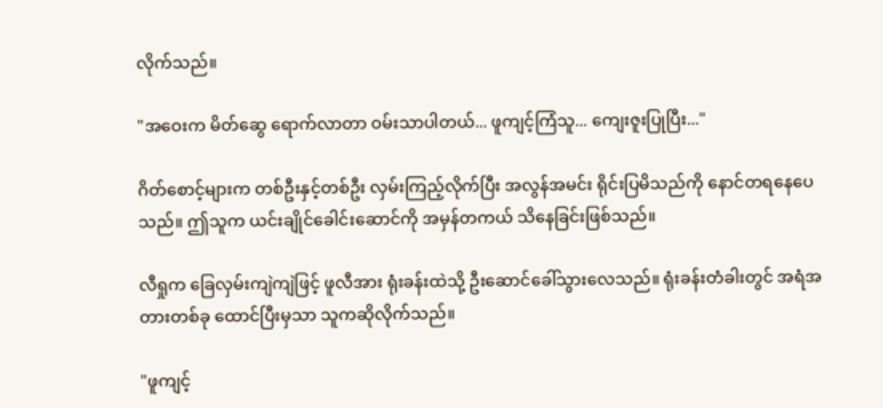လိုက်သည်။

"အဝေးက မိတ်ဆွေ ရောက်လာတာ ဝမ်းသာပါတယ်... ဖူကျင့်ကြံသူ... ကျေးဇူးပြုပြီး..."

ဂိတ်စောင့်များက တစ်ဦးနှင့်တစ်ဦး လှမ်းကြည့်လိုက်ပြီး အလွန်အမင်း ရိုင်းပြမိသည်ကို နောင်တရနေပေသည်။ ဤသူက ယင်းချိုင်ခေါင်းဆောင်ကို အမှန်တကယ် သိနေခြင်းဖြစ်သည်။

လီရှုက ခြေလှမ်းကျဲကျဲဖြင့် ဖူလီအား ရုံးခန်းထဲသို့ ဦးဆောင်ခေါ်သွားလေသည်။ ရုံးခန်းတံခါးတွင် အရံအတားတစ်ခု ထောင်ပြီးမှသာ သူကဆိုလိုက်သည်။

"ဖူကျင့်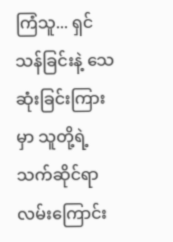ကြံသူ... ရှင်သန်ခြင်းနဲ့ သေဆုံးခြင်းကြားမှာ သူတို့ရဲ့ သက်ဆိုင်ရာ လမ်းကြောင်း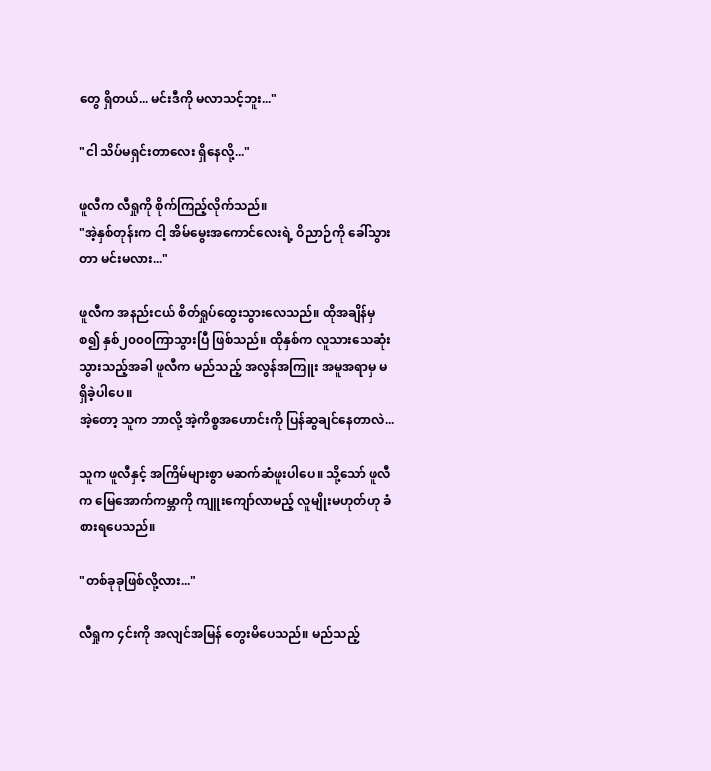တွေ ရှိတယ်... မင်းဒီကို မလာသင့်ဘူး..."

"ငါ သိပ်မရှင်းတာလေး ရှိနေလို့..."

ဖူလီက လီရှုကို စိုက်ကြည့်လိုက်သည်။
"အဲ့နှစ်တုန်းက ငါ့ အိမ်မွေးအကောင်လေးရဲ့ ဝိညာဉ်ကို ခေါ်သွားတာ မင်းမလား..."

ဖူလီက အနည်းငယ် စိတ်ရှုပ်ထွေးသွားလေသည်။ ထိုအချိန်မှစ၍ နှစ်၂၀၀၀ကြာသွားပြီ ဖြစ်သည်။ ထိုနှစ်က လူသားသေဆုံးသွားသည့်အခါ ဖူလီက မည်သည့် အလွန်အကြူး အမူအရာမှ မရှိခဲ့ပါပေ။
အဲ့တော့ သူက ဘာလို့ အဲ့ကိစ္စအဟောင်းကို ပြန်ဆွချင်နေတာလဲ...

သူက ဖူလီနှင့် အကြိမ်များစွာ မဆက်ဆံဖူးပါပေ။ သို့သော် ဖူလီက မြေအောက်ကမ္ဘာကို ကျူးကျော်လာမည့် လူမျိုးမဟုတ်ဟု ခံစားရပေသည်။

"တစ်ခုခုဖြစ်လို့လား..."

လီရှုက ၄င်းကို အလျင်အမြန် တွေးမိပေသည်။ မည်သည့်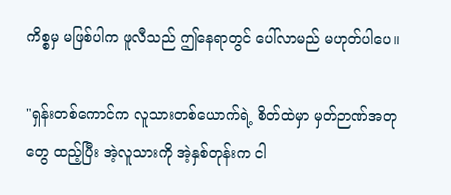ကိစ္စမှ မဖြစ်ပါက ဖူလီသည် ဤနေရာတွင် ပေါ်လာမည် မဟုတ်ပါပေ။

"ရှန်းတစ်ကောင်က လူသားတစ်ယောက်ရဲ့ စိတ်ထဲမှာ မှတ်ဉာဏ်အတုတွေ ထည့်ပြီး အဲ့လူသားကို အဲ့နှစ်တုန်းက ငါ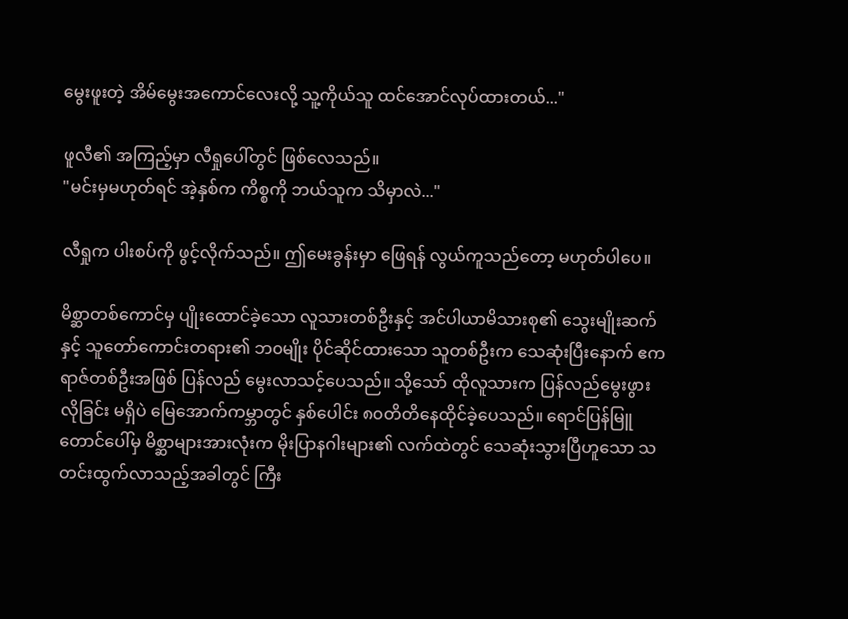မွေးဖူးတဲ့ အိမ်မွေးအကောင်လေးလို့ သူ့ကိုယ်သူ ထင်အောင်လုပ်ထားတယ်..."

ဖူလီ၏ အကြည့်မှာ လီရှုပေါ်တွင် ဖြစ်လေသည်။
"မင်းမှမဟုတ်ရင် အဲ့နှစ်က ကိစ္စကို ဘယ်သူက သိမှာလဲ..."

လီရှုက ပါးစပ်ကို ဖွင့်လိုက်သည်။ ဤမေးခွန်းမှာ ဖြေရန် လွယ်ကူသည်တော့ မဟုတ်ပါပေ။

မိစ္ဆာတစ်ကောင်မှ ပျိုးထောင်ခဲ့သော လူသားတစ်ဦးနှင့် အင်ပါယာမိသားစု၏ သွေးမျိုးဆက်နှင့် သူတော်ကောင်းတရား၏ ဘ၀မျိုး ပိုင်ဆိုင်ထားသော သူတစ်ဦးက သေဆုံးပြီးနောက် ဧကရာဇ်တစ်ဦးအဖြစ် ပြန်လည် မွေးလာသင့်ပေသည်။ သို့သော် ထိုလူသားက ပြန်လည်မွေးဖွားလိုခြင်း မရှိပဲ မြေအောက်ကမ္ဘာတွင် နှစ်ပေါင်း ၈၀တိတိနေထိုင်ခဲ့ပေသည်။ ရောင်ပြန်မြူတောင်ပေါ်မှ မိစ္ဆာများအားလုံးက မိုးပြာနဂါးများ၏ လက်ထဲတွင် သေဆုံးသွားပြီဟူသော သတင်းထွက်လာသည့်အခါတွင် ကြီး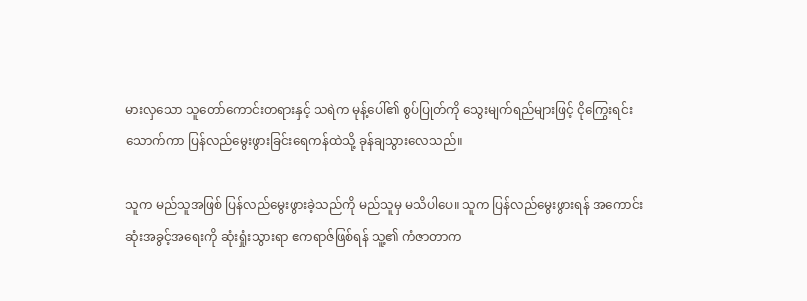မားလှသော သူတော်ကောင်းတရားနှင့် သရဲက မုန့်ပေါ်၏ စွပ်ပြုတ်ကို သွေးမျက်ရည်များဖြင့် ငိုကြွေးရင်းသောက်ကာ ပြန်လည်မွေးဖွားခြင်းရေကန်ထဲသို့ ခုန်ချသွားလေသည်။

သူက မည်သူအဖြစ် ပြန်လည်မွေးဖွားခဲ့သည်ကို မည်သူမှ မသိပါပေ။ သူက ပြန်လည်မွေးဖွားရန် အကောင်းဆုံးအခွင့်အရေးကို ဆုံးရှုံးသွားရာ ဧကရာဇ်ဖြစ်ရန် သူ့၏ ကံဇာတာက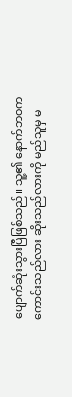ပျောက်ဆုံးသွားပြီဖြစ်သည်။ သူ့၏ နောက်ဘဝက ကောင်းသည်လား ဆိုးသည်လားကို မည်သူမှ မ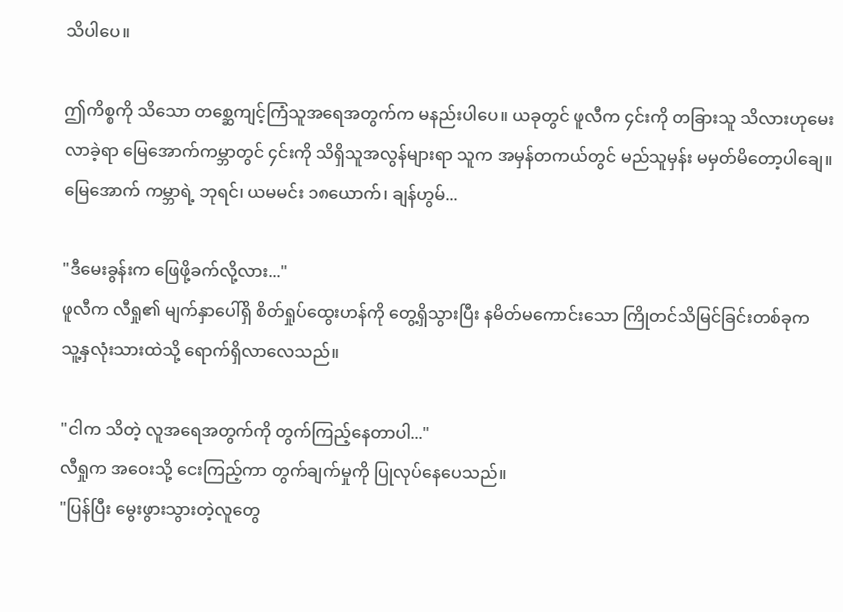သိပါပေ။

ဤကိစ္စကို သိသော တစ္ဆေကျင့်ကြံသူအရေအတွက်က မနည်းပါပေ။ ယခုတွင် ဖူလီက ၄င်းကို တခြားသူ သိလားဟုမေးလာခဲ့ရာ မြေအောက်ကမ္ဘာတွင် ၄င်းကို သိရှိသူအလွန်များရာ သူက အမှန်တကယ်တွင် မည်သူမှန်း မမှတ်မိတော့ပါချေ။
မြေအောက် ကမ္ဘာရဲ့ ဘုရင်၊ ယမမင်း ၁၈ယောက်၊ ချန်ဟွမ်...

"ဒီမေးခွန်းက ဖြေဖို့ခက်လို့လား..."
ဖူလီက လီရှု၏ မျက်နှာပေါ်ရှိ စိတ်ရှုပ်ထွေးဟန်ကို တွေ့ရှိသွားပြီး နမိတ်မကောင်းသော ကြိုတင်သိမြင်ခြင်းတစ်ခုက သူ့နှလုံးသားထဲသို့ ရောက်ရှိလာလေသည်။

"ငါက သိတဲ့ လူအရေအတွက်ကို တွက်ကြည့်နေတာပါ..."
လီရှုက အဝေးသို့ ငေးကြည့်ကာ တွက်ချက်မှုကို ပြုလုပ်နေပေသည်။
"ပြန်ပြီး မွေးဖွားသွားတဲ့လူတွေ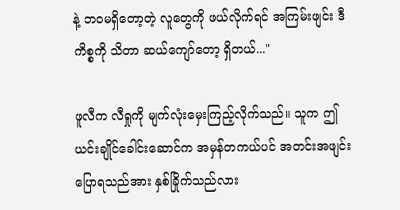နဲ့ ဘဝမရှိတော့တဲ့ လူတွေကို ဖယ်လိုက်ရင် အကြမ်းဖျင်း ဒီကိစ္စကို သိတာ ဆယ်ကျော်တော့ ရှိတယ်..."

ဖူလီက လီရှုကို မျက်လုံးမှေးကြည့်လိုက်သည်။ သူက ဤယင်းချိုင်ခေါင်းဆောင်က အမှန်တကယ်ပင် အတင်းအဖျင်းပြောရသည်အား နှစ်ခြိုက်သည်လား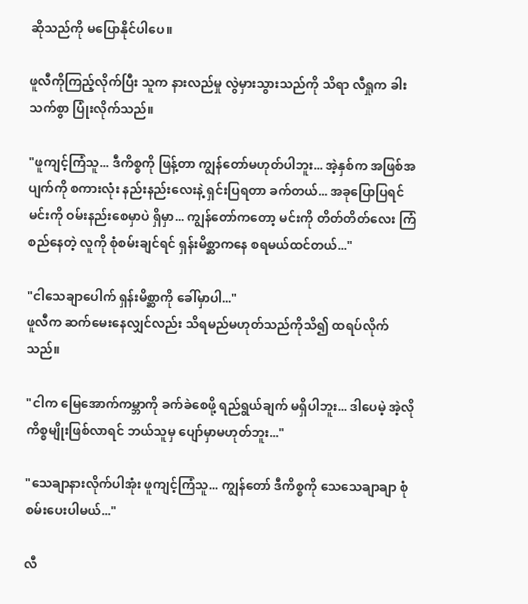ဆိုသည်ကို မပြောနိုင်ပါပေ။

ဖူလီကိုကြည့်လိုက်ပြီး သူက နားလည်မှု လွဲမှားသွားသည်ကို သိရာ လီရှုက ခါးသက်စွာ ပြုံးလိုက်သည်။

"ဖူကျင့်ကြံသူ... ဒီကိစ္စကို ဖြန့်တာ ကျွန်တော်မဟုတ်ပါဘူး... အဲ့နှစ်က အဖြစ်အပျက်ကို စကားလုံး နည်းနည်းလေးနဲ့ ရှင်းပြရတာ ခက်တယ်... အခုပြောပြရင် မင်းကို ဝမ်းနည်းစေမှာပဲ ရှိမှာ... ကျွန်တော်ကတော့ မင်းကို တိတ်တိတ်လေး ကြံစည်နေတဲ့ လူကို စုံစမ်းချင်ရင် ရှန်းမိစ္ဆာကနေ စရမယ်ထင်တယ်..."

"ငါသေချာပေါက် ရှန်းမိစ္ဆာကို ခေါ်မှာပါ..."
ဖူလီက ဆက်မေးနေလျှင်လည်း သိရမည်မဟုတ်သည်ကိုသိ၍ ထရပ်လိုက်သည်။

"ငါက မြေအောက်ကမ္ဘာကို ခက်ခဲစေဖို့ ရည်ရွယ်ချက် မရှိပါဘူး... ဒါပေမဲ့ အဲ့လိုကိစ္စမျိုးဖြစ်လာရင် ဘယ်သူမှ ပျော်မှာမဟုတ်ဘူး..."

"သေချာနားလိုက်ပါအုံး ဖူကျင့်ကြံသူ... ကျွန်တော် ဒီကိစ္စကို သေသေချာချာ စုံစမ်းပေးပါမယ်..."

လီ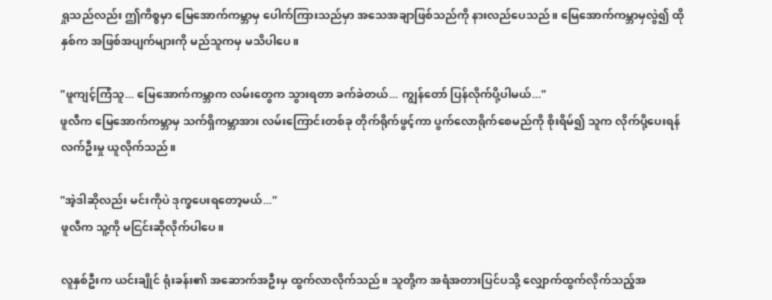ရှုသည်လည်း ဤကိစ္စမှာ မြေအောက်ကမ္ဘာမှ ပေါက်ကြားသည်မှာ အသေအချာဖြစ်သည်ကို နားလည်ပေသည်။ မြေအောက်ကမ္ဘာမှလွဲ၍ ထိုနှစ်က အဖြစ်အပျက်များကို မည်သူကမှ မသိပါပေ။

"ဖူကျင့်ကြံသူ... မြေအောက်ကမ္ဘာက လမ်းတွေက သွားရတာ ခက်ခဲတယ်... ကျွန်တော် ပြန်လိုက်ပို့ပါမယ်..."
ဖူလီက မြေအောက်ကမ္ဘာမှ သက်ရှိကမ္ဘာအား လမ်းကြောင်းတစ်ခု တိုက်ရိုက်ဖွင့်ကာ ပွက်လောရိုက်စေမည်ကို စိုးရိမ်၍ သူက လိုက်ပို့ပေးရန် လက်ဦးမှု ယူလိုက်သည်။

"အဲ့ဒါဆိုလည်း မင်းကိုပဲ ဒုက္ခပေးရတော့မယ်..."
ဖူလီက သူ့ကို မငြင်းဆိုလိုက်ပါပေ။

လူနှစ်ဦးက ယင်းချိုင် ရုံးခန်း၏ အဆောက်အဦးမှ ထွက်လာလိုက်သည်။ သူတို့က အရံအတားပြင်ပသို့ လျှောက်ထွက်လိုက်သည့်အ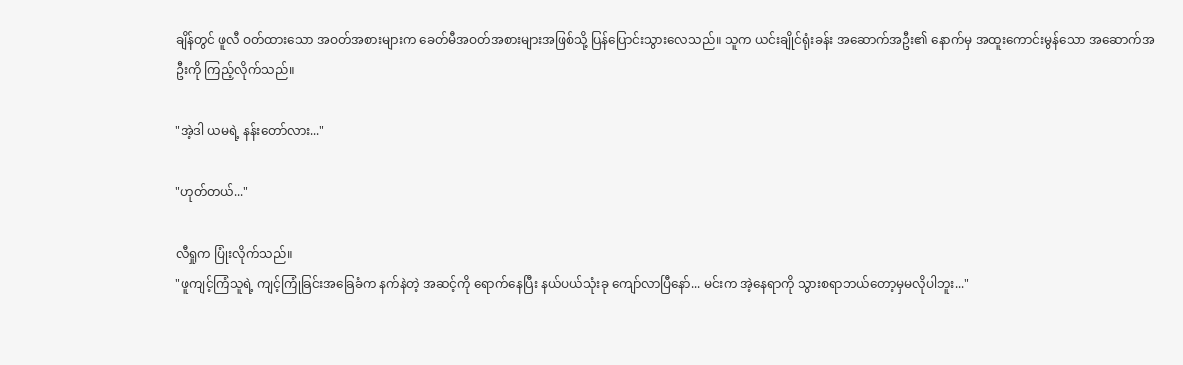ချိန်တွင် ဖူလီ ဝတ်ထားသော အဝတ်အစားများက ခေတ်မီအဝတ်အစားများအဖြစ်သို့ ပြန်ပြောင်းသွားလေသည်။ သူက ယင်းချိုင်ရုံးခန်း အဆောက်အဦး၏ နောက်မှ အထူးကောင်းမွန်သော အဆောက်အဦးကို ကြည့်လိုက်သည်။

"အဲ့ဒါ ယမရဲ့ နန်းတော်လား..."

"ဟုတ်တယ်..."

လီရှုက ပြုံးလိုက်သည်။
"ဖူကျင့်ကြံသူရဲ့ ကျင့်ကြုံခြင်းအခြေခံက နက်နဲတဲ့ အဆင့်ကို ရောက်နေပြီး နယ်ပယ်သုံးခု ကျော်လာပြီနော်... မင်းက အဲ့နေရာကို သွားစရာဘယ်တော့မှမလိုပါဘူး..."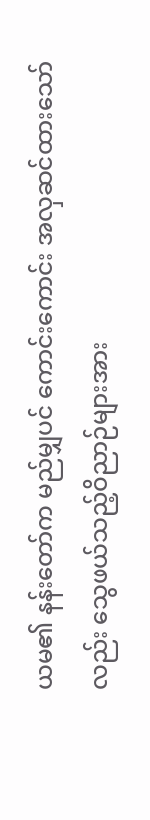ယမ၏ နန်းတော်က မည်မျှပင် ကောင်းကောင်း အလှဆင်ထားသော်လည်း သွေဖယ်သည့်ဝိညာဉ်များအား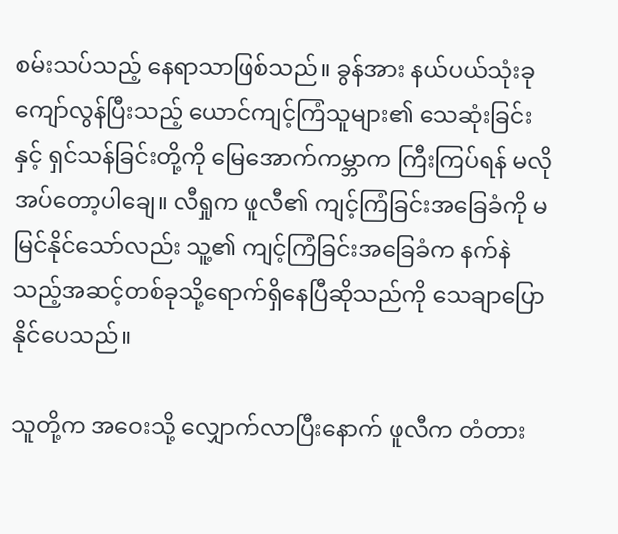စမ်းသပ်သည့် နေရာသာဖြစ်သည်။ ခွန်အား နယ်ပယ်သုံးခု ကျော်လွန်ပြီးသည့် ယောင်ကျင့်ကြံသူများ၏ သေဆုံးခြင်းနှင့် ရှင်သန်ခြင်းတို့ကို မြေအောက်ကမ္ဘာက ကြီးကြပ်ရန် မလိုအပ်တော့ပါချေ။ လီရှုက ဖူလီ၏ ကျင့်ကြံခြင်းအခြေခံကို မမြင်နိုင်သော်လည်း သူ့၏ ကျင့်ကြံခြင်းအခြေခံက နက်နဲသည့်အဆင့်တစ်ခုသို့ရောက်ရှိနေပြီဆိုသည်ကို သေချာပြောနိုင်ပေသည်။

သူတို့က အဝေးသို့ လျှောက်လာပြီးနောက် ဖူလီက တံတား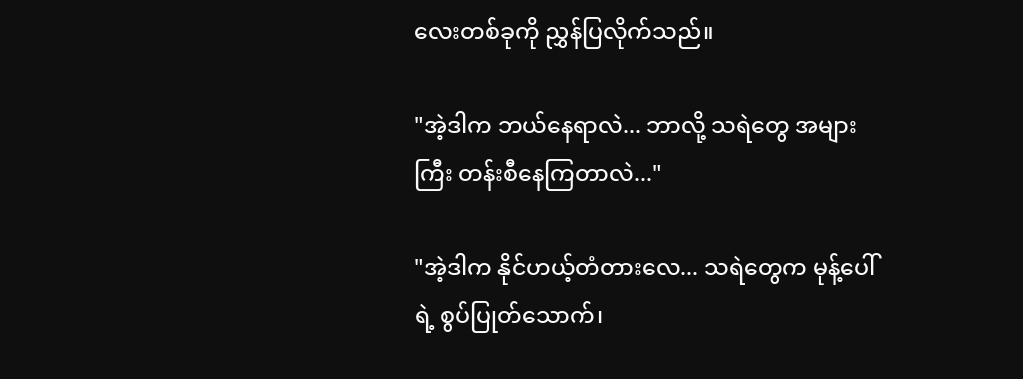လေးတစ်ခုကို ညွှန်ပြလိုက်သည်။

"အဲ့ဒါက ဘယ်နေရာလဲ... ဘာလို့ သရဲတွေ အများကြီး တန်းစီနေကြတာလဲ..."

"အဲ့ဒါက နိုင်ဟယ့်တံတားလေ... သရဲတွေက မုန့်ပေါ်ရဲ့ စွပ်ပြုတ်သောက်၊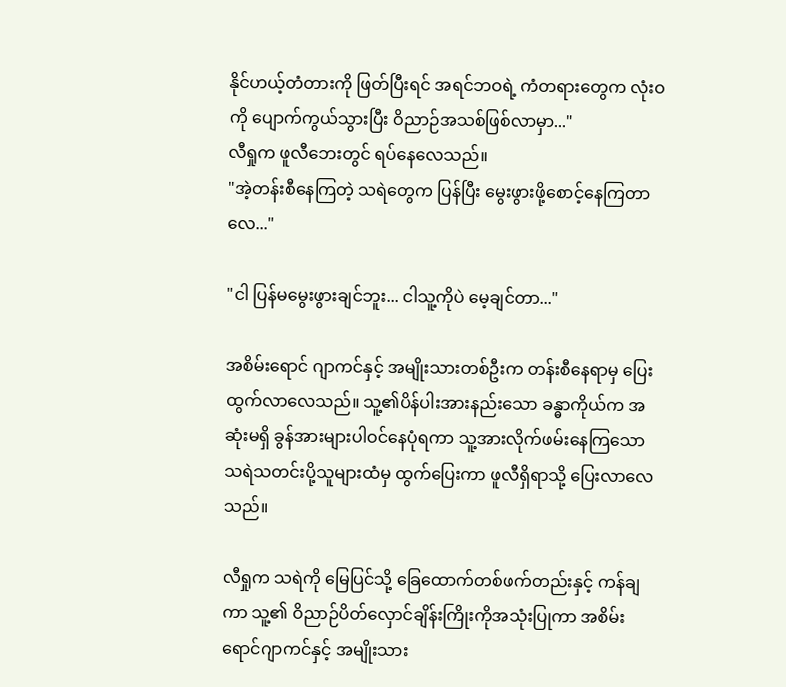နိုင်ဟယ့်တံတားကို ဖြတ်ပြီးရင် အရင်ဘဝရဲ့ ကံတရားတွေက လုံးဝကို ပျောက်ကွယ်သွားပြီး ဝိညာဉ်အသစ်ဖြစ်လာမှာ..."
လီရှုက ဖူလီဘေးတွင် ရပ်နေလေသည်။
"အဲ့တန်းစီနေကြတဲ့ သရဲတွေက ပြန်ပြီး မွေးဖွားဖို့စောင့်နေကြတာလေ..."

"ငါ ပြန်မမွေးဖွားချင်ဘူး... ငါသူ့ကိုပဲ မေ့ချင်တာ..."

အစိမ်းရောင် ဂျာကင်နှင့် အမျိုးသားတစ်ဦးက တန်းစီနေရာမှ ပြေးထွက်လာလေသည်။ သူ့၏ပိန်ပါးအားနည်းသော ခန္ဓာကိုယ်က အဆုံးမရှိ ခွန်အားများပါဝင်နေပုံရကာ သူ့အားလိုက်ဖမ်းနေကြသော သရဲသတင်းပို့သူများထံမှ ထွက်ပြေးကာ ဖူလီရှိရာသို့ ပြေးလာလေသည်။

လီရှုက သရဲကို မြေပြင်သို့ ခြေထောက်တစ်ဖက်တည်းနှင့် ကန်ချကာ သူ့၏ ဝိညာဉ်ပိတ်လှောင်ချိန်းကြိုးကိုအသုံးပြုကာ အစိမ်းရောင်ဂျာကင်နှင့် အမျိုးသား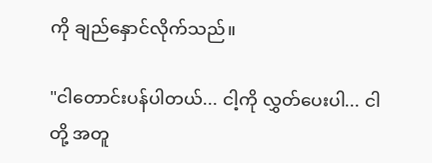ကို ချည်နှောင်လိုက်သည်။

"ငါတောင်းပန်ပါတယ်... ငါ့ကို လွှတ်ပေးပါ... ငါတို့ အတူ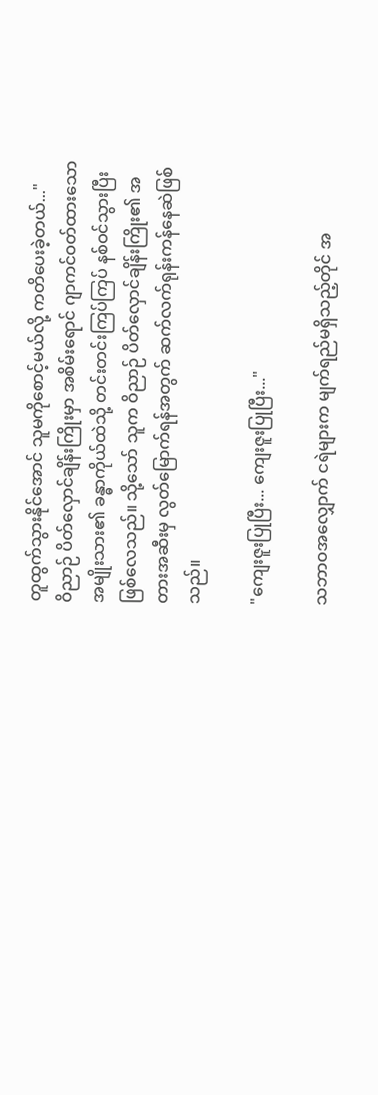တူထွက်သွားနိုင်အောင် သူမကိုစောင့်မယ်လို့ ကတိပေးခဲ့တယ်..."
ဝိညာဉ် ပိတ်လှောင်ချိန်းကြိုးမှာ အစိမ်းရောင် ဂျာကင်ဝတ်ထားသော အမျိုးသား၏ ခန္ဓာကိုယ်ထဲသို့ တင်းတင်းကြပ်ကြပ် နစ်ဝင်သွားပြီး ဖြစ်လေသည်။ သို့သော် သူက ဝိညာဉ် ပိတ်လှောင်ချိန်းကြိုး၏ အတားအဆီးမှ လွတ်မြောက်ရန်အတွက် ဆက်လက်ရုန်းကန်နေဆဲဖြစ်သည်။

"ကျေးဇူးပြုပြီး... ကျေးဇူးပြုပြီး..."

သဘာဝအလျှောက် ငရဲများက မျက်ရည်မရှိသည့်တိုင် အ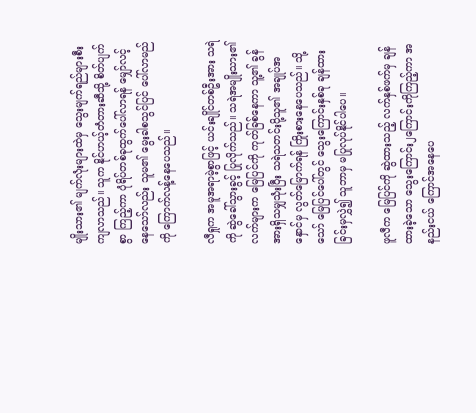မျိုးသား၏ မျက်လုံးများထဲမှ သွေးမျက်ရည်များစီးကျလာသည်။ သူက နိုင်ဟယ့်တံတားဆီသို့ စိတ်ပျက်စွာ ကြည့်ကာ ပုံရိပ်တစ်ခုထွက်ပေါ်လာရန် မျှော်လင့်နေသော်လည်း သူမ၏ မွေးခါစသွင်ပြင် ပေါ်လာမည်ကို ကြောက်လန့်နေပေသည်။

လီရှုက အမူအရာမဲ့စွာဖြင့် ယင်းချိုင်တစ်ဦးအား သရဲကို ဆွဲခေါ်သွားခွင့် ပြုလိုက်သည်။ သရဲအမျိုးသား၏ လက်များက မြေပြင်ကို ကုတ်ခြစ်နေကာ သူ့၏ ခွန်အားရှိသမျှသုံးပြီး သရဲသတင်းပို့သူ၏ အချုပ်အနှောင်မှ လွတ်မြောက်ရန် ကြိုးစားနေပေသည်။ သို့သော် မြေပြင်ပေါ်တွင် သွေးကြောင်းနှစ်ခု ချန်ထားခြင်းမှလွှဲ၍ သူဘာမှ မပြုလုပ်နိုင်ပါပေ။

ဖူလီက မြေပြင်ကို ဆွဲထားသည့် လက်နှစ်ဖက်မှ ချန်ထားခဲ့သော သွေးကြောင်း၂ကြောင်းကိုကြည့်ကာ အနည်းငယ် ကြောင်အနေပေ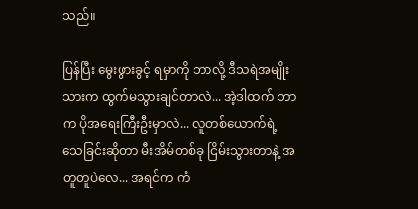သည်။

ပြန်ပြီး မွေးဖွားခွင့် ရမှာကို ဘာလို့ ဒီသရဲအမျိုးသားက ထွက်မသွားချင်တာလဲ... အဲ့ဒါထက် ဘာက ပိုအရေးကြီးဦးမှာလဲ... လူတစ်ယောက်ရဲ့ သေခြင်းဆိုတာ မီးအိမ်တစ်ခု ငြိမ်းသွားတာနဲ့ အတူတူပဲလေ... အရင်က ကံ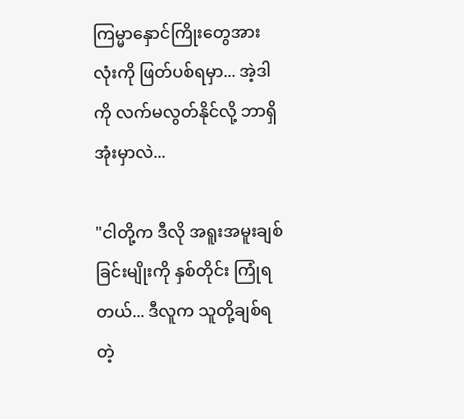ကြမ္မာနှောင်ကြိုးတွေအားလုံးကို ဖြတ်ပစ်ရမှာ... အဲ့ဒါကို လက်မလွတ်နိုင်လို့ ဘာရှိအုံးမှာလဲ...

"ငါတို့က ဒီလို အရူးအမူးချစ်ခြင်းမျိုးကို နှစ်တိုင်း ကြုံရတယ်... ဒီလူက သူတို့ချစ်ရတဲ့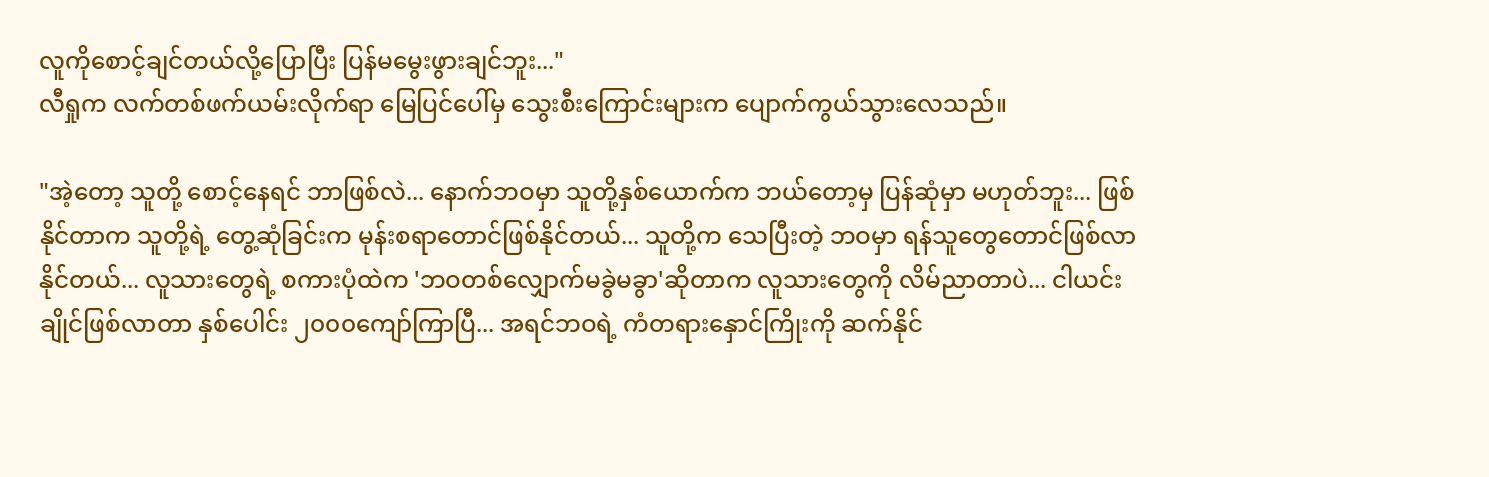လူကိုစောင့်ချင်တယ်လို့ပြောပြီး ပြန်မမွေးဖွားချင်ဘူး..."
လီရှုက လက်တစ်ဖက်ယမ်းလိုက်ရာ မြေပြင်ပေါ်မှ သွေးစီးကြောင်းများက ပျောက်ကွယ်သွားလေသည်။

"အဲ့တော့ သူတို့ စောင့်နေရင် ဘာဖြစ်လဲ... နောက်ဘဝမှာ သူတို့နှစ်ယောက်က ဘယ်တော့မှ ပြန်ဆုံမှာ မဟုတ်ဘူး... ဖြစ်နိုင်တာက သူတို့ရဲ့ တွေ့ဆုံခြင်းက မုန်းစရာတောင်ဖြစ်နိုင်တယ်... သူတို့က သေပြီးတဲ့ ဘဝမှာ ရန်သူတွေတောင်ဖြစ်လာနိုင်တယ်... လူသားတွေရဲ့ စကားပုံထဲက 'ဘဝတစ်လျှောက်မခွဲမခွာ'ဆိုတာက လူသားတွေကို လိမ်ညာတာပဲ... ငါယင်းချိုင်ဖြစ်လာတာ နှစ်ပေါင်း ၂၀၀၀ကျော်ကြာပြီ... အရင်ဘဝရဲ့ ကံတရားနှောင်ကြိုးကို ဆက်နိုင်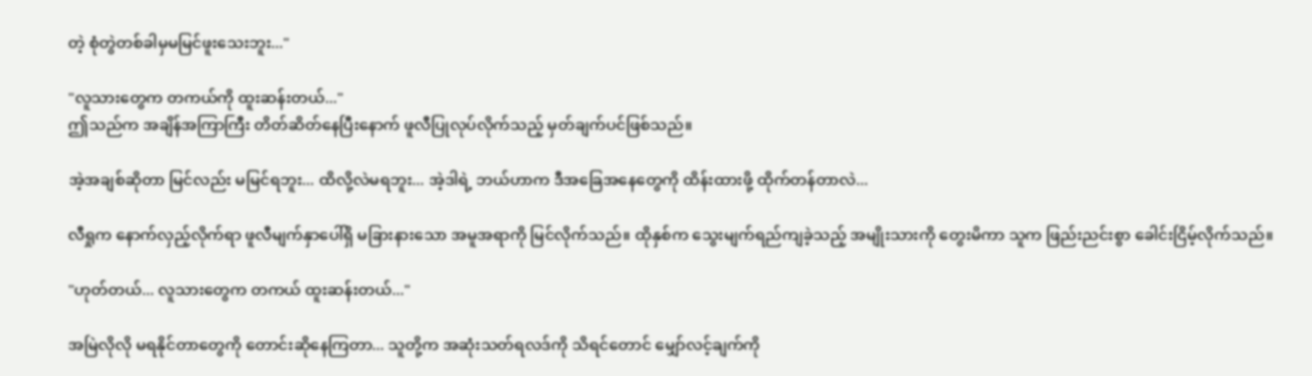တဲ့ စုံတွဲတစ်ခါမှမမြင်ဖူးသေးဘူး..."

"လူသားတွေက တကယ်ကို ထူးဆန်းတယ်..."
ဤသည်က အချိန်အကြာကြီး တိတ်ဆိတ်နေပြီးနောက် ဖူလီပြုလုပ်လိုက်သည့် မှတ်ချက်ပင်ဖြစ်သည်။

အဲ့အချစ်ဆိုတာ မြင်လည်း မမြင်ရဘူး... ထိလို့လဲမရဘူး... အဲ့ဒါရဲ့ ဘယ်ဟာက ဒီအခြေအနေတွေကို ထိန်းထားဖို့ ထိုက်တန်တာလဲ...

လီရှုက နောက်လှည့်လိုက်ရာ ဖူလီမျက်နှာပေါ်ရှိ မခြားနားသော အမူအရာကို မြင်လိုက်သည်။ ထိုနှစ်က သွေးမျက်ရည်ကျခဲ့သည့် အမျိုးသားကို တွေးမိကာ သူက ဖြည်းညင်းစွာ ခေါင်းငြိမ့်လိုက်သည်။

"ဟုတ်တယ်... လူသားတွေက တကယ် ထူးဆန်းတယ်..."

အမြဲလိုလို မရနိုင်တာတွေကို တောင်းဆိုနေကြတာ... သူတို့က အဆုံးသတ်ရလဒ်ကို သိရင်တောင် မျှော်လင့်ချက်ကို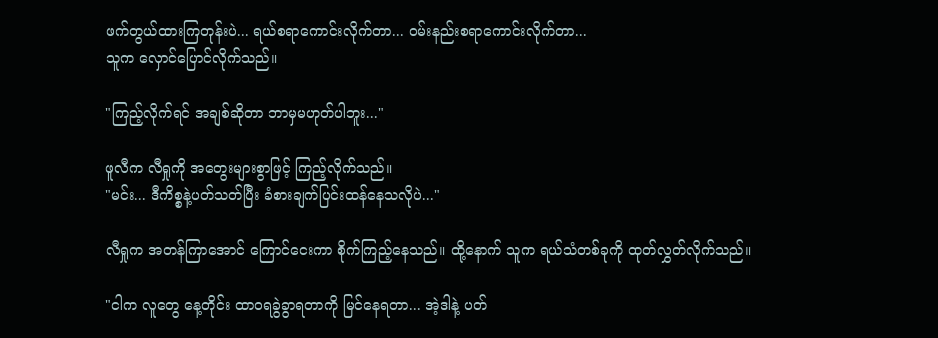ဖက်တွယ်ထားကြတုန်းပဲ... ရယ်စရာကောင်းလိုက်တာ... ဝမ်းနည်းစရာကောင်းလိုက်တာ...
သူက လှောင်ပြောင်လိုက်သည်။

"ကြည့်လိုက်ရင် အချစ်ဆိုတာ ဘာမှမဟုတ်ပါဘူး..."

ဖူလီက လီရှုကို အတွေးများစွာဖြင့် ကြည့်လိုက်သည်။
"မင်း... ဒီကိစ္စနဲ့ပတ်သတ်ပြီး ခံစားချက်ပြင်းထန်နေသလိုပဲ..."

လီရှုက အတန်ကြာအောင် ကြောင်ငေးကာ စိုက်ကြည့်နေသည်။ ထို့နောက် သူက ရယ်သံတစ်ခုကို ထုတ်လွှတ်လိုက်သည်။

"ငါက လူတွေ နေ့တိုင်း ထာဝရခွဲခွာရတာကို မြင်နေရတာ... အဲ့ဒါနဲ့ ပတ်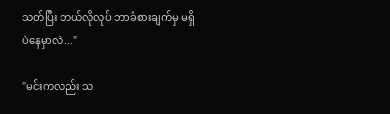သတ်ပြီး ဘယ်လိုလုပ် ဘာခံစားချက်မှ မရှိပဲနေမှာလဲ..."

"မင်းကလည်း သ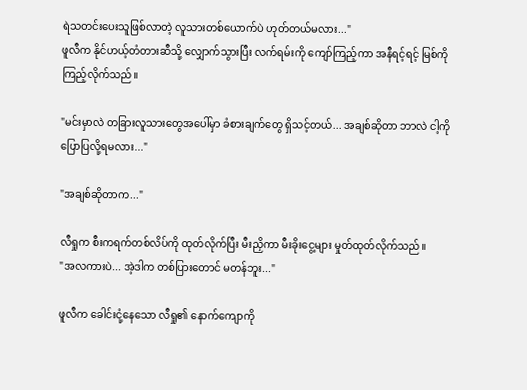ရဲသတင်းပေးသူဖြစ်လာတဲ့ လူသားတစ်ယောက်ပဲ ဟုတ်တယ်မလား..."
ဖူလီက နိုင်ဟယ့်တံတားဆီသို့ လျှောက်သွားပြီး လက်ရမ်းကို ကျော်ကြည့်ကာ အနီရင့်ရင့် မြစ်ကို ကြည့်လိုက်သည်။

"မင်းမှာလဲ တခြားလူသားတွေအပေါ်မှာ ခံစားချက်တွေ ရှိသင့်တယ်... အချစ်ဆိုတာ ဘာလဲ ငါ့ကို ပြောပြလို့ရမလား..."

"အချစ်ဆိုတာက..."

လီရှုက စီးကရက်တစ်လိပ်ကို ထုတ်လိုက်ပြီး မီးညှိကာ မီးခိုးငွေ့များ မှုတ်ထုတ်လိုက်သည်။
"အလကားပဲ... အဲ့ဒါက တစ်ပြားတောင် မတန်ဘူး..."

ဖူလီက ခေါင်းငုံ့နေသော လီရှု၏ နောက်ကျောကို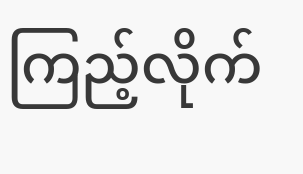ကြည့်လိုက်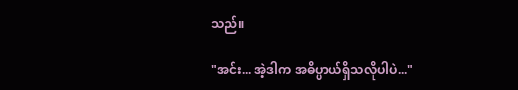သည်။

"အင်း... အဲ့ဒါက အဓိပ္ပာယ်ရှိသလိုပါပဲ..."